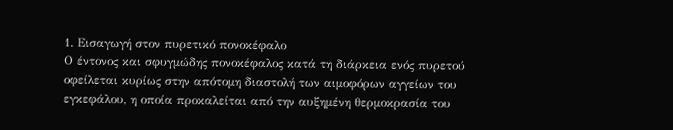1. Εισαγωγή στον πυρετικό πονοκέφαλο
Ο έντονος και σφυγμώδης πονοκέφαλος κατά τη διάρκεια ενός πυρετού οφείλεται κυρίως στην απότομη διαστολή των αιμοφόρων αγγείων του εγκεφάλου, η οποία προκαλείται από την αυξημένη θερμοκρασία του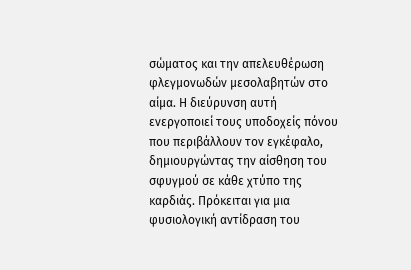σώματος και την απελευθέρωση φλεγμονωδών μεσολαβητών στο αίμα. Η διεύρυνση αυτή ενεργοποιεί τους υποδοχείς πόνου που περιβάλλουν τον εγκέφαλο, δημιουργώντας την αίσθηση του σφυγμού σε κάθε χτύπο της καρδιάς. Πρόκειται για μια φυσιολογική αντίδραση του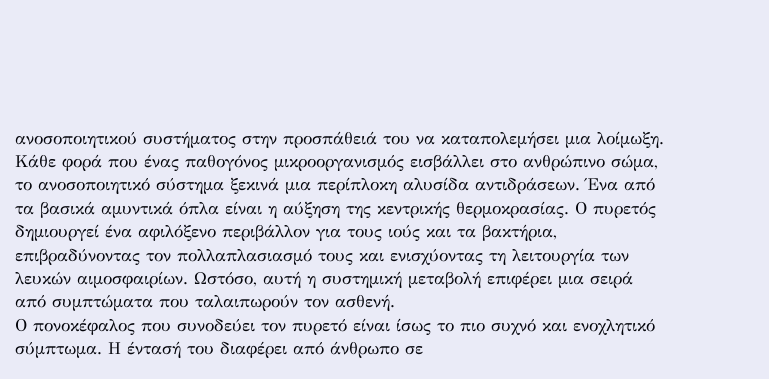ανοσοποιητικού συστήματος στην προσπάθειά του να καταπολεμήσει μια λοίμωξη.
Κάθε φορά που ένας παθογόνος μικροοργανισμός εισβάλλει στο ανθρώπινο σώμα, το ανοσοποιητικό σύστημα ξεκινά μια περίπλοκη αλυσίδα αντιδράσεων. Ένα από τα βασικά αμυντικά όπλα είναι η αύξηση της κεντρικής θερμοκρασίας. Ο πυρετός δημιουργεί ένα αφιλόξενο περιβάλλον για τους ιούς και τα βακτήρια, επιβραδύνοντας τον πολλαπλασιασμό τους και ενισχύοντας τη λειτουργία των λευκών αιμοσφαιρίων. Ωστόσο, αυτή η συστημική μεταβολή επιφέρει μια σειρά από συμπτώματα που ταλαιπωρούν τον ασθενή.
Ο πονοκέφαλος που συνοδεύει τον πυρετό είναι ίσως το πιο συχνό και ενοχλητικό σύμπτωμα. Η έντασή του διαφέρει από άνθρωπο σε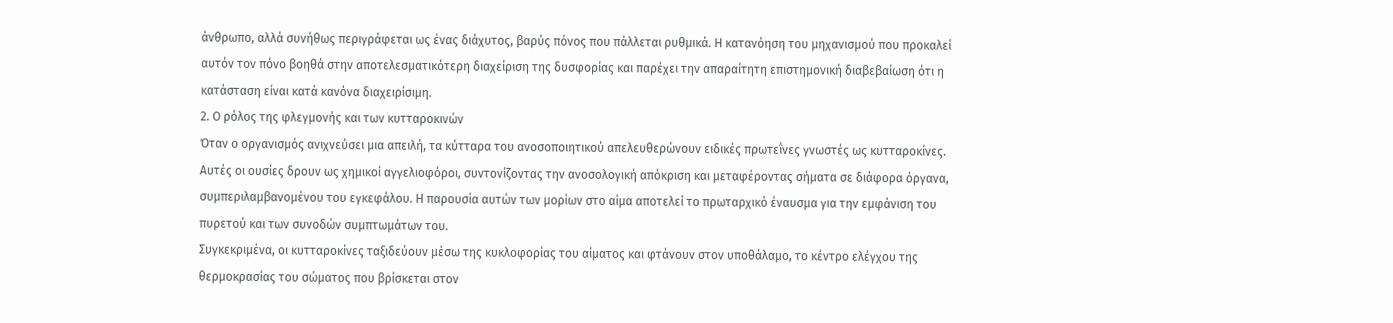άνθρωπο, αλλά συνήθως περιγράφεται ως ένας διάχυτος, βαρύς πόνος που πάλλεται ρυθμικά. Η κατανόηση του μηχανισμού που προκαλεί αυτόν τον πόνο βοηθά στην αποτελεσματικότερη διαχείριση της δυσφορίας και παρέχει την απαραίτητη επιστημονική διαβεβαίωση ότι η κατάσταση είναι κατά κανόνα διαχειρίσιμη.
2. Ο ρόλος της φλεγμονής και των κυτταροκινών
Όταν ο οργανισμός ανιχνεύσει μια απειλή, τα κύτταρα του ανοσοποιητικού απελευθερώνουν ειδικές πρωτεΐνες γνωστές ως κυτταροκίνες. Αυτές οι ουσίες δρουν ως χημικοί αγγελιοφόροι, συντονίζοντας την ανοσολογική απόκριση και μεταφέροντας σήματα σε διάφορα όργανα, συμπεριλαμβανομένου του εγκεφάλου. Η παρουσία αυτών των μορίων στο αίμα αποτελεί το πρωταρχικό έναυσμα για την εμφάνιση του πυρετού και των συνοδών συμπτωμάτων του.
Συγκεκριμένα, οι κυτταροκίνες ταξιδεύουν μέσω της κυκλοφορίας του αίματος και φτάνουν στον υποθάλαμο, το κέντρο ελέγχου της θερμοκρασίας του σώματος που βρίσκεται στον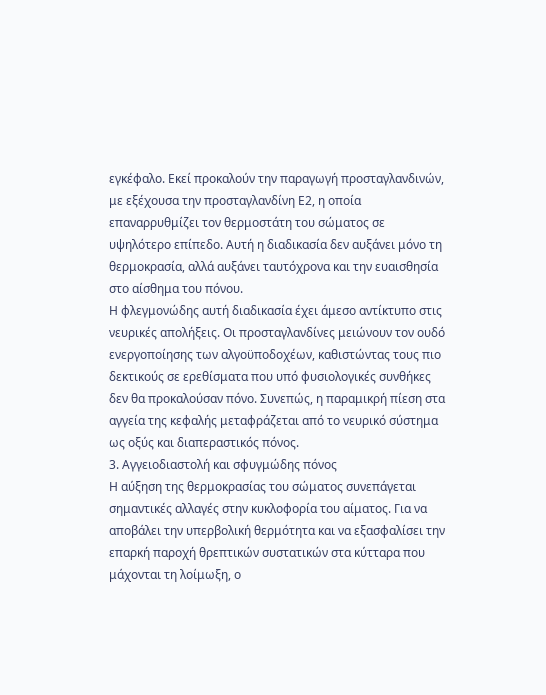εγκέφαλο. Εκεί προκαλούν την παραγωγή προσταγλανδινών, με εξέχουσα την προσταγλανδίνη Ε2, η οποία επαναρρυθμίζει τον θερμοστάτη του σώματος σε υψηλότερο επίπεδο. Αυτή η διαδικασία δεν αυξάνει μόνο τη θερμοκρασία, αλλά αυξάνει ταυτόχρονα και την ευαισθησία στο αίσθημα του πόνου.
Η φλεγμονώδης αυτή διαδικασία έχει άμεσο αντίκτυπο στις νευρικές απολήξεις. Οι προσταγλανδίνες μειώνουν τον ουδό ενεργοποίησης των αλγοϋποδοχέων, καθιστώντας τους πιο δεκτικούς σε ερεθίσματα που υπό φυσιολογικές συνθήκες δεν θα προκαλούσαν πόνο. Συνεπώς, η παραμικρή πίεση στα αγγεία της κεφαλής μεταφράζεται από το νευρικό σύστημα ως οξύς και διαπεραστικός πόνος.
3. Αγγειοδιαστολή και σφυγμώδης πόνος
Η αύξηση της θερμοκρασίας του σώματος συνεπάγεται σημαντικές αλλαγές στην κυκλοφορία του αίματος. Για να αποβάλει την υπερβολική θερμότητα και να εξασφαλίσει την επαρκή παροχή θρεπτικών συστατικών στα κύτταρα που μάχονται τη λοίμωξη, ο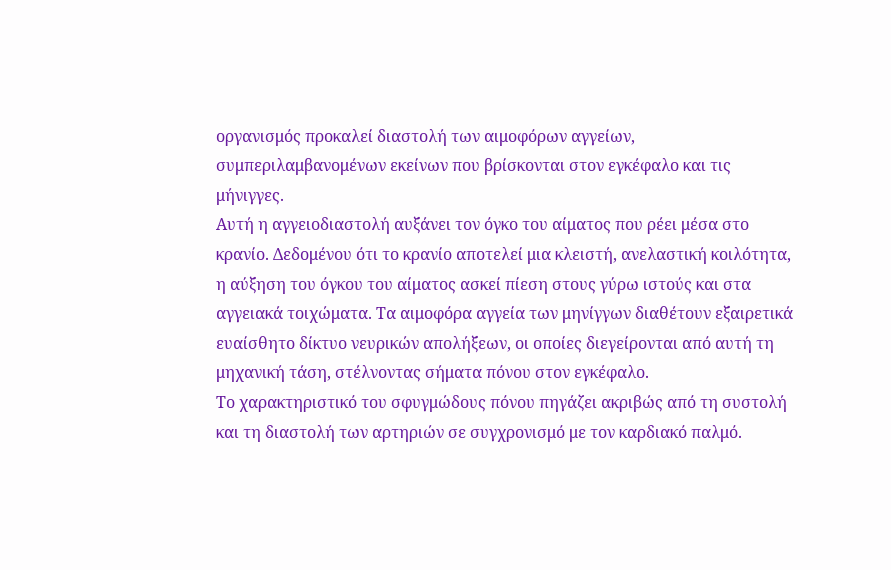οργανισμός προκαλεί διαστολή των αιμοφόρων αγγείων, συμπεριλαμβανομένων εκείνων που βρίσκονται στον εγκέφαλο και τις μήνιγγες.
Αυτή η αγγειοδιαστολή αυξάνει τον όγκο του αίματος που ρέει μέσα στο κρανίο. Δεδομένου ότι το κρανίο αποτελεί μια κλειστή, ανελαστική κοιλότητα, η αύξηση του όγκου του αίματος ασκεί πίεση στους γύρω ιστούς και στα αγγειακά τοιχώματα. Τα αιμοφόρα αγγεία των μηνίγγων διαθέτουν εξαιρετικά ευαίσθητο δίκτυο νευρικών απολήξεων, οι οποίες διεγείρονται από αυτή τη μηχανική τάση, στέλνοντας σήματα πόνου στον εγκέφαλο.
Το χαρακτηριστικό του σφυγμώδους πόνου πηγάζει ακριβώς από τη συστολή και τη διαστολή των αρτηριών σε συγχρονισμό με τον καρδιακό παλμό.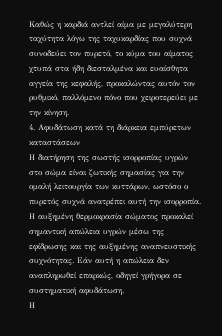Καθώς η καρδιά αντλεί αίμα με μεγαλύτερη ταχύτητα λόγω της ταχυκαρδίας που συχνά συνοδεύει τον πυρετό, το κύμα του αίματος χτυπά στα ήδη διεσταλμένα και ευαίσθητα αγγεία της κεφαλής, προκαλώντας αυτόν τον ρυθμικό, παλλόμενο πόνο που χειροτερεύει με την κίνηση.
4. Αφυδάτωση κατά τη διάρκεια εμπύρετων καταστάσεων
Η διατήρηση της σωστής ισορροπίας υγρών στο σώμα είναι ζωτικής σημασίας για την ομαλή λειτουργία των κυττάρων, ωστόσο ο πυρετός συχνά ανατρέπει αυτή την ισορροπία. Η αυξημένη θερμοκρασία σώματος προκαλεί σημαντική απώλεια υγρών μέσω της εφίδρωσης και της αυξημένης αναπνευστικής συχνότητας. Εάν αυτή η απώλεια δεν αναπληρωθεί επαρκώς, οδηγεί γρήγορα σε συστηματική αφυδάτωση.
Η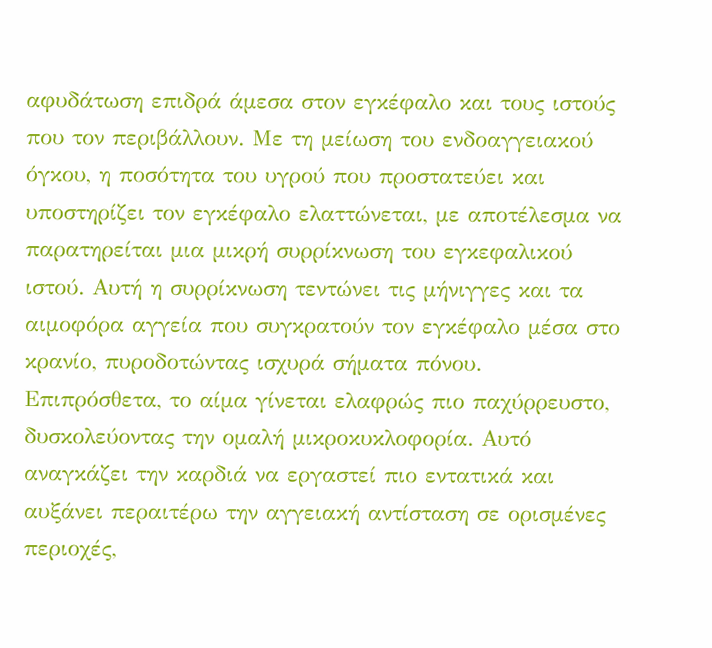αφυδάτωση επιδρά άμεσα στον εγκέφαλο και τους ιστούς που τον περιβάλλουν. Με τη μείωση του ενδοαγγειακού όγκου, η ποσότητα του υγρού που προστατεύει και υποστηρίζει τον εγκέφαλο ελαττώνεται, με αποτέλεσμα να παρατηρείται μια μικρή συρρίκνωση του εγκεφαλικού ιστού. Αυτή η συρρίκνωση τεντώνει τις μήνιγγες και τα αιμοφόρα αγγεία που συγκρατούν τον εγκέφαλο μέσα στο κρανίο, πυροδοτώντας ισχυρά σήματα πόνου.
Επιπρόσθετα, το αίμα γίνεται ελαφρώς πιο παχύρρευστο, δυσκολεύοντας την ομαλή μικροκυκλοφορία. Αυτό αναγκάζει την καρδιά να εργαστεί πιο εντατικά και αυξάνει περαιτέρω την αγγειακή αντίσταση σε ορισμένες περιοχές,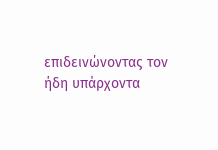επιδεινώνοντας τον ήδη υπάρχοντα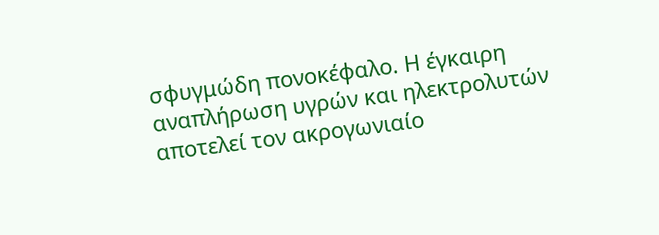σφυγμώδη πονοκέφαλο. Η έγκαιρη αναπλήρωση υγρών και ηλεκτρολυτών αποτελεί τον ακρογωνιαίο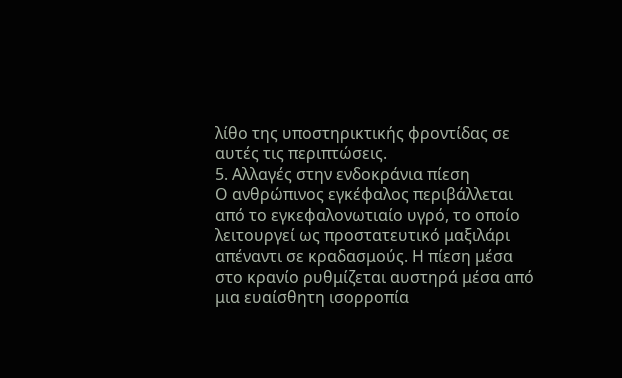λίθο της υποστηρικτικής φροντίδας σε αυτές τις περιπτώσεις.
5. Αλλαγές στην ενδοκράνια πίεση
Ο ανθρώπινος εγκέφαλος περιβάλλεται από το εγκεφαλονωτιαίο υγρό, το οποίο λειτουργεί ως προστατευτικό μαξιλάρι απέναντι σε κραδασμούς. Η πίεση μέσα στο κρανίο ρυθμίζεται αυστηρά μέσα από μια ευαίσθητη ισορροπία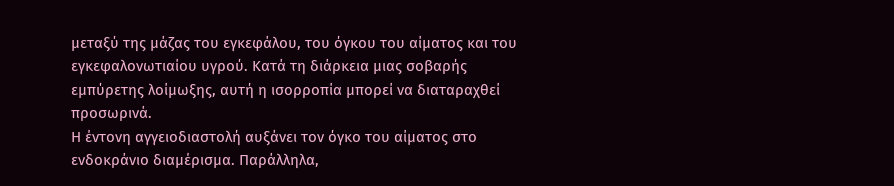μεταξύ της μάζας του εγκεφάλου, του όγκου του αίματος και του εγκεφαλονωτιαίου υγρού. Κατά τη διάρκεια μιας σοβαρής εμπύρετης λοίμωξης, αυτή η ισορροπία μπορεί να διαταραχθεί προσωρινά.
Η έντονη αγγειοδιαστολή αυξάνει τον όγκο του αίματος στο ενδοκράνιο διαμέρισμα. Παράλληλα,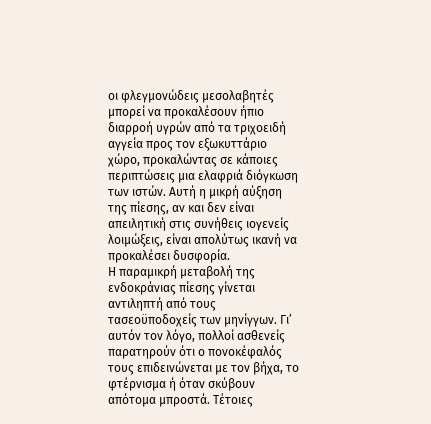οι φλεγμονώδεις μεσολαβητές μπορεί να προκαλέσουν ήπιο διαρροή υγρών από τα τριχοειδή αγγεία προς τον εξωκυττάριο χώρο, προκαλώντας σε κάποιες περιπτώσεις μια ελαφριά διόγκωση των ιστών. Αυτή η μικρή αύξηση της πίεσης, αν και δεν είναι απειλητική στις συνήθεις ιογενείς λοιμώξεις, είναι απολύτως ικανή να προκαλέσει δυσφορία.
Η παραμικρή μεταβολή της ενδοκράνιας πίεσης γίνεται αντιληπτή από τους τασεοϋποδοχείς των μηνίγγων. Γι’ αυτόν τον λόγο, πολλοί ασθενείς παρατηρούν ότι ο πονοκέφαλός τους επιδεινώνεται με τον βήχα, το φτέρνισμα ή όταν σκύβουν απότομα μπροστά. Τέτοιες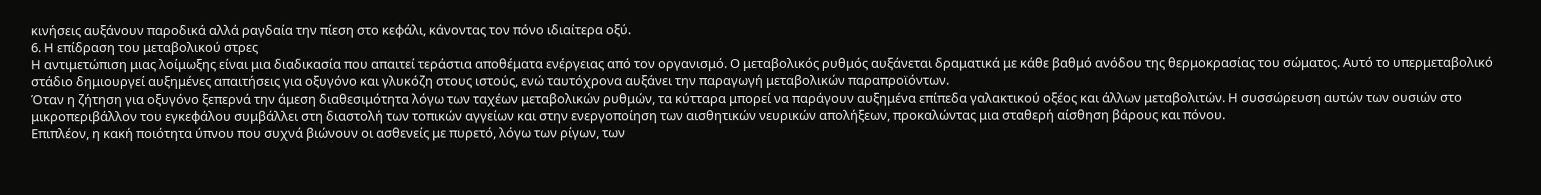κινήσεις αυξάνουν παροδικά αλλά ραγδαία την πίεση στο κεφάλι, κάνοντας τον πόνο ιδιαίτερα οξύ.
6. Η επίδραση του μεταβολικού στρες
Η αντιμετώπιση μιας λοίμωξης είναι μια διαδικασία που απαιτεί τεράστια αποθέματα ενέργειας από τον οργανισμό. Ο μεταβολικός ρυθμός αυξάνεται δραματικά με κάθε βαθμό ανόδου της θερμοκρασίας του σώματος. Αυτό το υπερμεταβολικό στάδιο δημιουργεί αυξημένες απαιτήσεις για οξυγόνο και γλυκόζη στους ιστούς, ενώ ταυτόχρονα αυξάνει την παραγωγή μεταβολικών παραπροϊόντων.
Όταν η ζήτηση για οξυγόνο ξεπερνά την άμεση διαθεσιμότητα λόγω των ταχέων μεταβολικών ρυθμών, τα κύτταρα μπορεί να παράγουν αυξημένα επίπεδα γαλακτικού οξέος και άλλων μεταβολιτών. Η συσσώρευση αυτών των ουσιών στο μικροπεριβάλλον του εγκεφάλου συμβάλλει στη διαστολή των τοπικών αγγείων και στην ενεργοποίηση των αισθητικών νευρικών απολήξεων, προκαλώντας μια σταθερή αίσθηση βάρους και πόνου.
Επιπλέον, η κακή ποιότητα ύπνου που συχνά βιώνουν οι ασθενείς με πυρετό, λόγω των ρίγων, των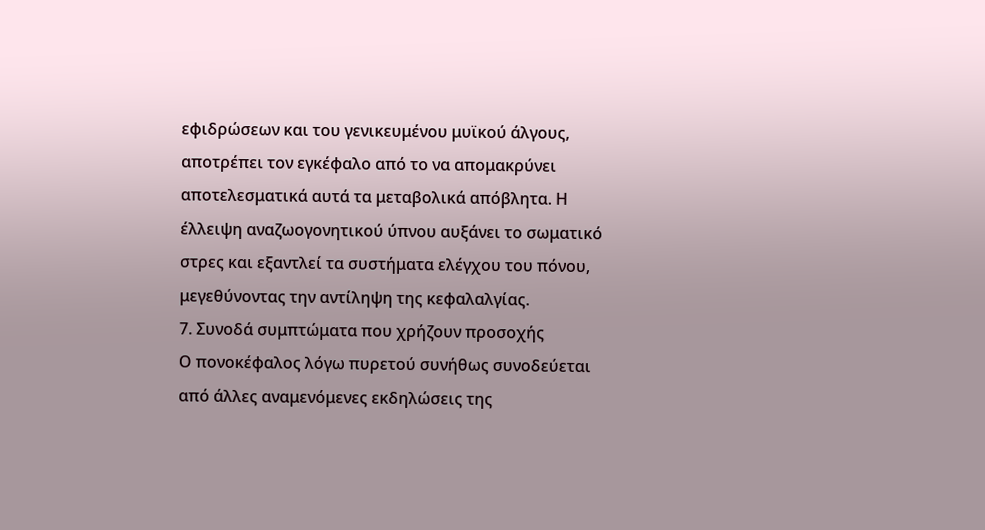εφιδρώσεων και του γενικευμένου μυϊκού άλγους, αποτρέπει τον εγκέφαλο από το να απομακρύνει αποτελεσματικά αυτά τα μεταβολικά απόβλητα. Η έλλειψη αναζωογονητικού ύπνου αυξάνει το σωματικό στρες και εξαντλεί τα συστήματα ελέγχου του πόνου, μεγεθύνοντας την αντίληψη της κεφαλαλγίας.
7. Συνοδά συμπτώματα που χρήζουν προσοχής
Ο πονοκέφαλος λόγω πυρετού συνήθως συνοδεύεται από άλλες αναμενόμενες εκδηλώσεις της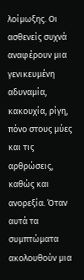λοίμωξης. Οι ασθενείς συχνά αναφέρουν μια γενικευμένη αδυναμία, κακουχία, ρίγη, πόνο στους μύες και τις αρθρώσεις, καθώς και ανορεξία. Όταν αυτά τα συμπτώματα ακολουθούν μια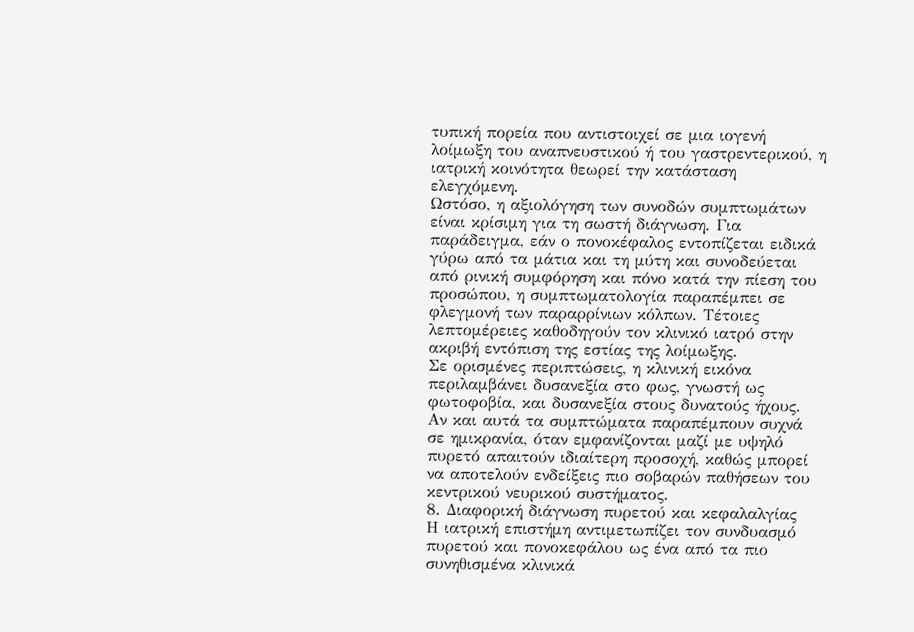τυπική πορεία που αντιστοιχεί σε μια ιογενή λοίμωξη του αναπνευστικού ή του γαστρεντερικού, η ιατρική κοινότητα θεωρεί την κατάσταση ελεγχόμενη.
Ωστόσο, η αξιολόγηση των συνοδών συμπτωμάτων είναι κρίσιμη για τη σωστή διάγνωση. Για παράδειγμα, εάν ο πονοκέφαλος εντοπίζεται ειδικά γύρω από τα μάτια και τη μύτη και συνοδεύεται από ρινική συμφόρηση και πόνο κατά την πίεση του προσώπου, η συμπτωματολογία παραπέμπει σε φλεγμονή των παραρρίνιων κόλπων. Τέτοιες λεπτομέρειες καθοδηγούν τον κλινικό ιατρό στην ακριβή εντόπιση της εστίας της λοίμωξης.
Σε ορισμένες περιπτώσεις, η κλινική εικόνα περιλαμβάνει δυσανεξία στο φως, γνωστή ως φωτοφοβία, και δυσανεξία στους δυνατούς ήχους. Αν και αυτά τα συμπτώματα παραπέμπουν συχνά σε ημικρανία, όταν εμφανίζονται μαζί με υψηλό πυρετό απαιτούν ιδιαίτερη προσοχή, καθώς μπορεί να αποτελούν ενδείξεις πιο σοβαρών παθήσεων του κεντρικού νευρικού συστήματος.
8. Διαφορική διάγνωση πυρετού και κεφαλαλγίας
Η ιατρική επιστήμη αντιμετωπίζει τον συνδυασμό πυρετού και πονοκεφάλου ως ένα από τα πιο συνηθισμένα κλινικά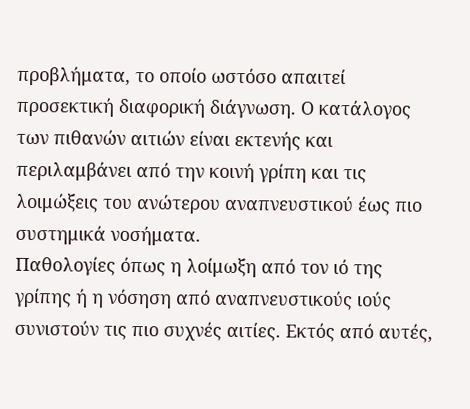προβλήματα, το οποίο ωστόσο απαιτεί προσεκτική διαφορική διάγνωση. Ο κατάλογος των πιθανών αιτιών είναι εκτενής και περιλαμβάνει από την κοινή γρίπη και τις λοιμώξεις του ανώτερου αναπνευστικού έως πιο συστημικά νοσήματα.
Παθολογίες όπως η λοίμωξη από τον ιό της γρίπης ή η νόσηση από αναπνευστικούς ιούς συνιστούν τις πιο συχνές αιτίες. Εκτός από αυτές,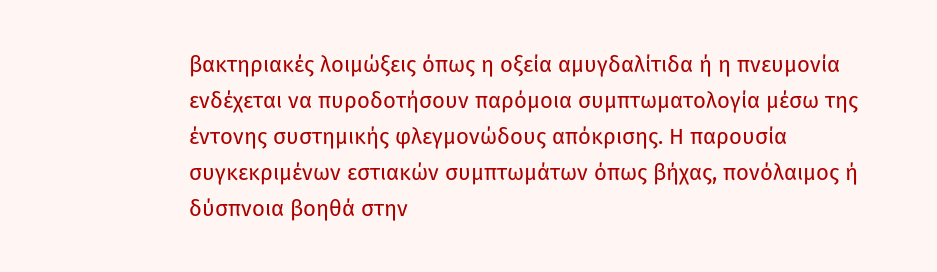βακτηριακές λοιμώξεις όπως η οξεία αμυγδαλίτιδα ή η πνευμονία ενδέχεται να πυροδοτήσουν παρόμοια συμπτωματολογία μέσω της έντονης συστημικής φλεγμονώδους απόκρισης. Η παρουσία συγκεκριμένων εστιακών συμπτωμάτων όπως βήχας, πονόλαιμος ή δύσπνοια βοηθά στην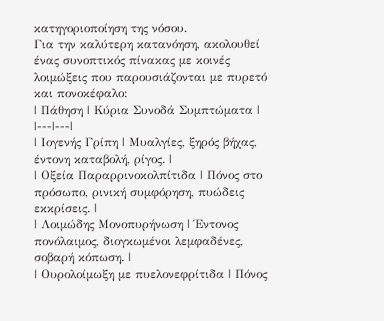κατηγοριοποίηση της νόσου.
Για την καλύτερη κατανόηση, ακολουθεί ένας συνοπτικός πίνακας με κοινές λοιμώξεις που παρουσιάζονται με πυρετό και πονοκέφαλο:
| Πάθηση | Κύρια Συνοδά Συμπτώματα |
|---|---|
| Ιογενής Γρίπη | Μυαλγίες, ξηρός βήχας, έντονη καταβολή, ρίγος. |
| Οξεία Παραρρινοκολπίτιδα | Πόνος στο πρόσωπο, ρινική συμφόρηση, πυώδεις εκκρίσεις. |
| Λοιμώδης Μονοπυρήνωση | Έντονος πονόλαιμος, διογκωμένοι λεμφαδένες, σοβαρή κόπωση. |
| Ουρολοίμωξη με πυελονεφρίτιδα | Πόνος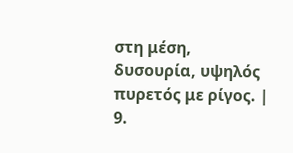στη μέση, δυσουρία, υψηλός πυρετός με ρίγος. |
9.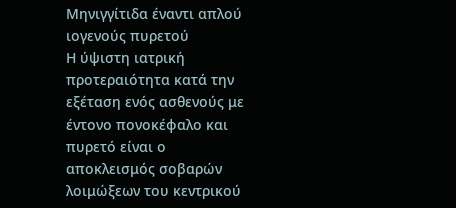Μηνιγγίτιδα έναντι απλού ιογενούς πυρετού
Η ύψιστη ιατρική προτεραιότητα κατά την εξέταση ενός ασθενούς με έντονο πονοκέφαλο και πυρετό είναι ο αποκλεισμός σοβαρών λοιμώξεων του κεντρικού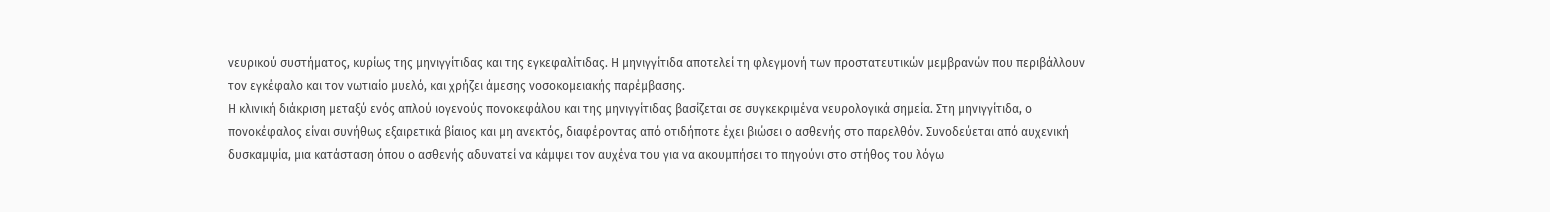νευρικού συστήματος, κυρίως της μηνιγγίτιδας και της εγκεφαλίτιδας. Η μηνιγγίτιδα αποτελεί τη φλεγμονή των προστατευτικών μεμβρανών που περιβάλλουν τον εγκέφαλο και τον νωτιαίο μυελό, και χρήζει άμεσης νοσοκομειακής παρέμβασης.
Η κλινική διάκριση μεταξύ ενός απλού ιογενούς πονοκεφάλου και της μηνιγγίτιδας βασίζεται σε συγκεκριμένα νευρολογικά σημεία. Στη μηνιγγίτιδα, ο πονοκέφαλος είναι συνήθως εξαιρετικά βίαιος και μη ανεκτός, διαφέροντας από οτιδήποτε έχει βιώσει ο ασθενής στο παρελθόν. Συνοδεύεται από αυχενική δυσκαμψία, μια κατάσταση όπου ο ασθενής αδυνατεί να κάμψει τον αυχένα του για να ακουμπήσει το πηγούνι στο στήθος του λόγω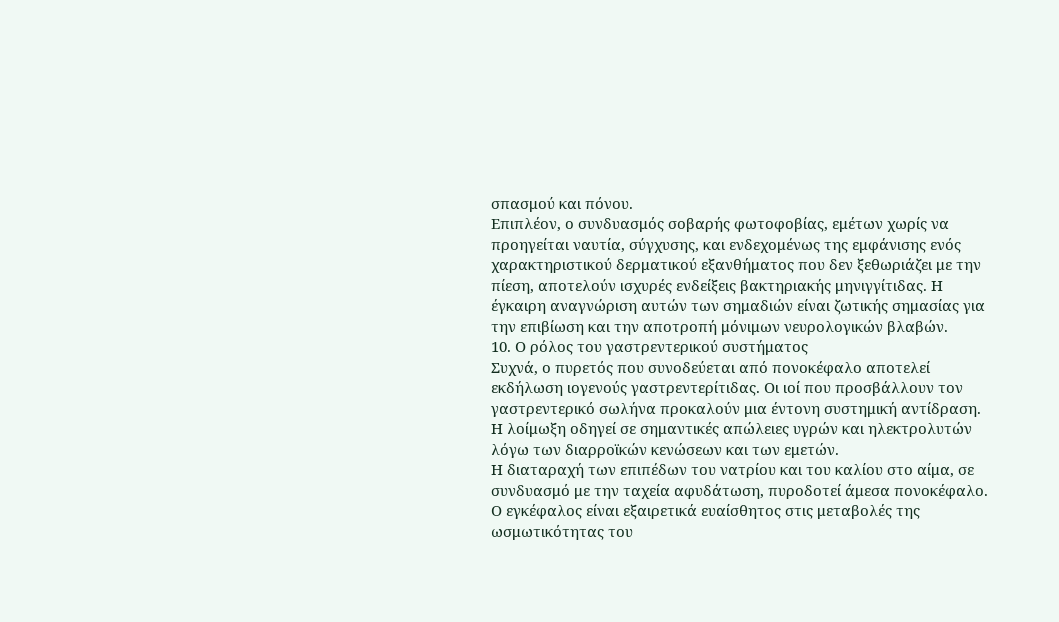σπασμού και πόνου.
Επιπλέον, ο συνδυασμός σοβαρής φωτοφοβίας, εμέτων χωρίς να προηγείται ναυτία, σύγχυσης, και ενδεχομένως της εμφάνισης ενός χαρακτηριστικού δερματικού εξανθήματος που δεν ξεθωριάζει με την πίεση, αποτελούν ισχυρές ενδείξεις βακτηριακής μηνιγγίτιδας. Η έγκαιρη αναγνώριση αυτών των σημαδιών είναι ζωτικής σημασίας για την επιβίωση και την αποτροπή μόνιμων νευρολογικών βλαβών.
10. Ο ρόλος του γαστρεντερικού συστήματος
Συχνά, ο πυρετός που συνοδεύεται από πονοκέφαλο αποτελεί εκδήλωση ιογενούς γαστρεντερίτιδας. Οι ιοί που προσβάλλουν τον γαστρεντερικό σωλήνα προκαλούν μια έντονη συστημική αντίδραση. Η λοίμωξη οδηγεί σε σημαντικές απώλειες υγρών και ηλεκτρολυτών λόγω των διαρροϊκών κενώσεων και των εμετών.
Η διαταραχή των επιπέδων του νατρίου και του καλίου στο αίμα, σε συνδυασμό με την ταχεία αφυδάτωση, πυροδοτεί άμεσα πονοκέφαλο. Ο εγκέφαλος είναι εξαιρετικά ευαίσθητος στις μεταβολές της ωσμωτικότητας του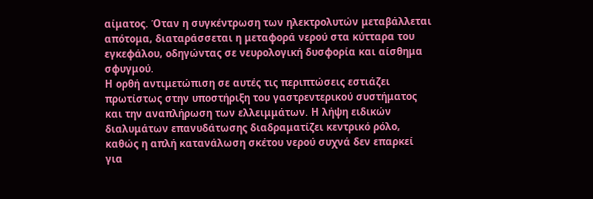αίματος. Όταν η συγκέντρωση των ηλεκτρολυτών μεταβάλλεται απότομα, διαταράσσεται η μεταφορά νερού στα κύτταρα του εγκεφάλου, οδηγώντας σε νευρολογική δυσφορία και αίσθημα σφυγμού.
Η ορθή αντιμετώπιση σε αυτές τις περιπτώσεις εστιάζει πρωτίστως στην υποστήριξη του γαστρεντερικού συστήματος και την αναπλήρωση των ελλειμμάτων. Η λήψη ειδικών διαλυμάτων επανυδάτωσης διαδραματίζει κεντρικό ρόλο, καθώς η απλή κατανάλωση σκέτου νερού συχνά δεν επαρκεί για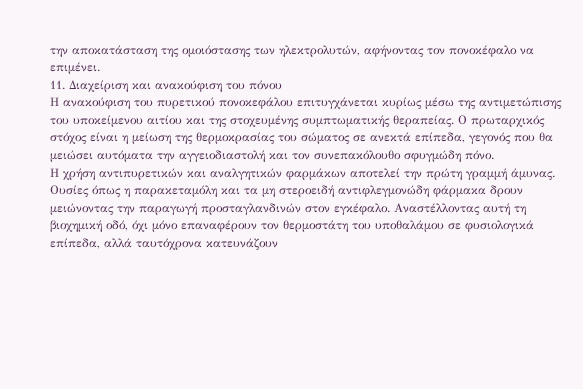την αποκατάσταση της ομοιόστασης των ηλεκτρολυτών, αφήνοντας τον πονοκέφαλο να επιμένει.
11. Διαχείριση και ανακούφιση του πόνου
Η ανακούφιση του πυρετικού πονοκεφάλου επιτυγχάνεται κυρίως μέσω της αντιμετώπισης του υποκείμενου αιτίου και της στοχευμένης συμπτωματικής θεραπείας. Ο πρωταρχικός στόχος είναι η μείωση της θερμοκρασίας του σώματος σε ανεκτά επίπεδα, γεγονός που θα μειώσει αυτόματα την αγγειοδιαστολή και τον συνεπακόλουθο σφυγμώδη πόνο.
Η χρήση αντιπυρετικών και αναλγητικών φαρμάκων αποτελεί την πρώτη γραμμή άμυνας. Ουσίες όπως η παρακεταμόλη και τα μη στεροειδή αντιφλεγμονώδη φάρμακα δρουν μειώνοντας την παραγωγή προσταγλανδινών στον εγκέφαλο. Αναστέλλοντας αυτή τη βιοχημική οδό, όχι μόνο επαναφέρουν τον θερμοστάτη του υποθαλάμου σε φυσιολογικά επίπεδα, αλλά ταυτόχρονα κατευνάζουν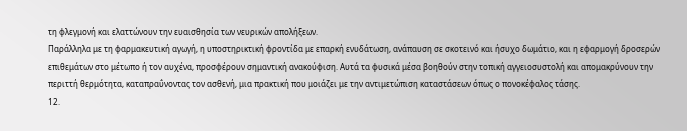τη φλεγμονή και ελαττώνουν την ευαισθησία των νευρικών απολήξεων.
Παράλληλα με τη φαρμακευτική αγωγή, η υποστηρικτική φροντίδα με επαρκή ενυδάτωση, ανάπαυση σε σκοτεινό και ήσυχο δωμάτιο, και η εφαρμογή δροσερών επιθεμάτων στο μέτωπο ή τον αυχένα, προσφέρουν σημαντική ανακούφιση. Αυτά τα φυσικά μέσα βοηθούν στην τοπική αγγειοσυστολή και απομακρύνουν την περιττή θερμότητα, καταπραΰνοντας τον ασθενή, μια πρακτική που μοιάζει με την αντιμετώπιση καταστάσεων όπως ο πονοκέφαλος τάσης.
12.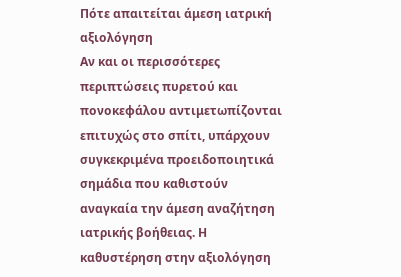Πότε απαιτείται άμεση ιατρική αξιολόγηση
Αν και οι περισσότερες περιπτώσεις πυρετού και πονοκεφάλου αντιμετωπίζονται επιτυχώς στο σπίτι, υπάρχουν συγκεκριμένα προειδοποιητικά σημάδια που καθιστούν αναγκαία την άμεση αναζήτηση ιατρικής βοήθειας. Η καθυστέρηση στην αξιολόγηση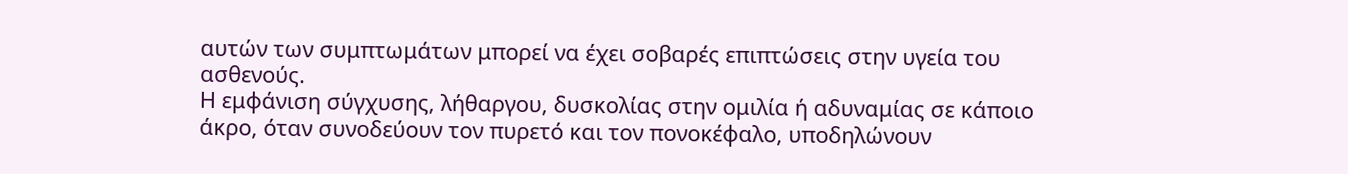αυτών των συμπτωμάτων μπορεί να έχει σοβαρές επιπτώσεις στην υγεία του ασθενούς.
Η εμφάνιση σύγχυσης, λήθαργου, δυσκολίας στην ομιλία ή αδυναμίας σε κάποιο άκρο, όταν συνοδεύουν τον πυρετό και τον πονοκέφαλο, υποδηλώνουν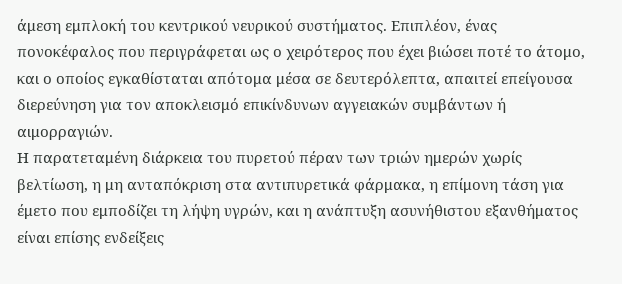άμεση εμπλοκή του κεντρικού νευρικού συστήματος. Επιπλέον, ένας πονοκέφαλος που περιγράφεται ως ο χειρότερος που έχει βιώσει ποτέ το άτομο, και ο οποίος εγκαθίσταται απότομα μέσα σε δευτερόλεπτα, απαιτεί επείγουσα διερεύνηση για τον αποκλεισμό επικίνδυνων αγγειακών συμβάντων ή αιμορραγιών.
Η παρατεταμένη διάρκεια του πυρετού πέραν των τριών ημερών χωρίς βελτίωση, η μη ανταπόκριση στα αντιπυρετικά φάρμακα, η επίμονη τάση για έμετο που εμποδίζει τη λήψη υγρών, και η ανάπτυξη ασυνήθιστου εξανθήματος είναι επίσης ενδείξεις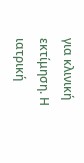για κλινική εκτίμηση. Η ιατρική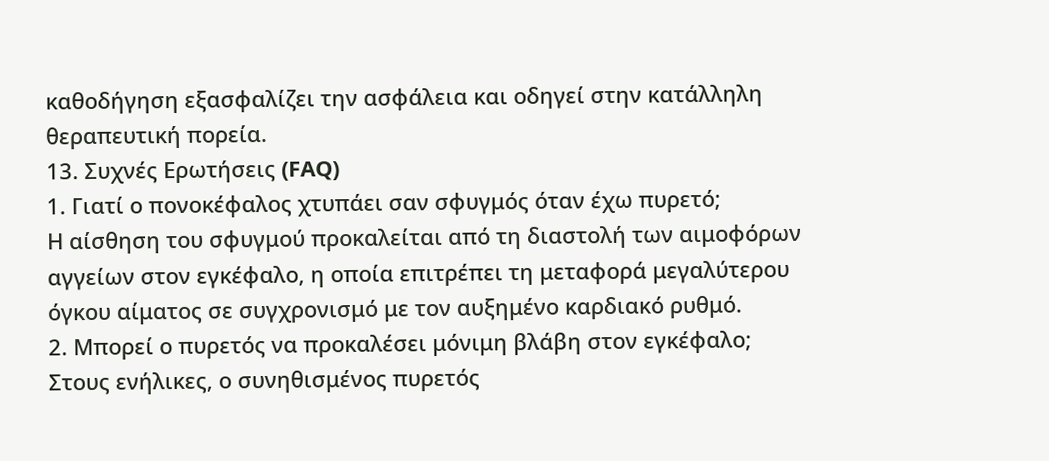καθοδήγηση εξασφαλίζει την ασφάλεια και οδηγεί στην κατάλληλη θεραπευτική πορεία.
13. Συχνές Ερωτήσεις (FAQ)
1. Γιατί ο πονοκέφαλος χτυπάει σαν σφυγμός όταν έχω πυρετό;
Η αίσθηση του σφυγμού προκαλείται από τη διαστολή των αιμοφόρων αγγείων στον εγκέφαλο, η οποία επιτρέπει τη μεταφορά μεγαλύτερου όγκου αίματος σε συγχρονισμό με τον αυξημένο καρδιακό ρυθμό.
2. Μπορεί ο πυρετός να προκαλέσει μόνιμη βλάβη στον εγκέφαλο;
Στους ενήλικες, ο συνηθισμένος πυρετός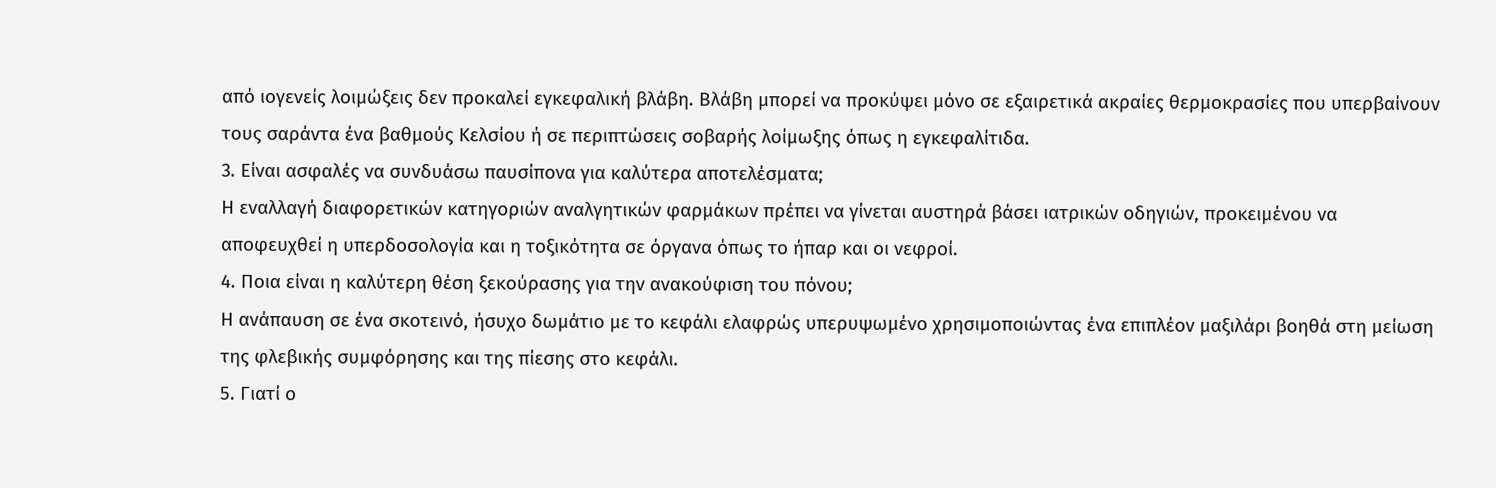από ιογενείς λοιμώξεις δεν προκαλεί εγκεφαλική βλάβη. Βλάβη μπορεί να προκύψει μόνο σε εξαιρετικά ακραίες θερμοκρασίες που υπερβαίνουν τους σαράντα ένα βαθμούς Κελσίου ή σε περιπτώσεις σοβαρής λοίμωξης όπως η εγκεφαλίτιδα.
3. Είναι ασφαλές να συνδυάσω παυσίπονα για καλύτερα αποτελέσματα;
Η εναλλαγή διαφορετικών κατηγοριών αναλγητικών φαρμάκων πρέπει να γίνεται αυστηρά βάσει ιατρικών οδηγιών, προκειμένου να αποφευχθεί η υπερδοσολογία και η τοξικότητα σε όργανα όπως το ήπαρ και οι νεφροί.
4. Ποια είναι η καλύτερη θέση ξεκούρασης για την ανακούφιση του πόνου;
Η ανάπαυση σε ένα σκοτεινό, ήσυχο δωμάτιο με το κεφάλι ελαφρώς υπερυψωμένο χρησιμοποιώντας ένα επιπλέον μαξιλάρι βοηθά στη μείωση της φλεβικής συμφόρησης και της πίεσης στο κεφάλι.
5. Γιατί ο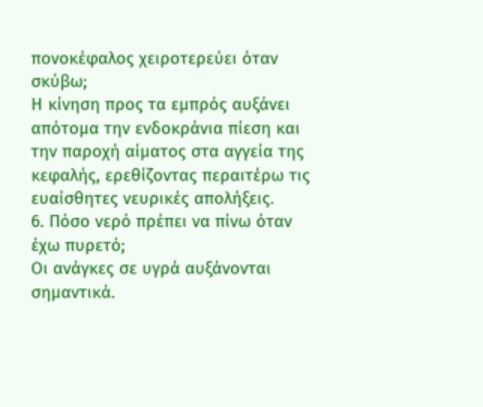πονοκέφαλος χειροτερεύει όταν σκύβω;
Η κίνηση προς τα εμπρός αυξάνει απότομα την ενδοκράνια πίεση και την παροχή αίματος στα αγγεία της κεφαλής, ερεθίζοντας περαιτέρω τις ευαίσθητες νευρικές απολήξεις.
6. Πόσο νερό πρέπει να πίνω όταν έχω πυρετό;
Οι ανάγκες σε υγρά αυξάνονται σημαντικά.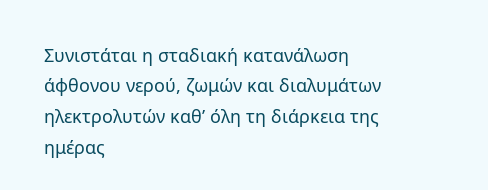Συνιστάται η σταδιακή κατανάλωση άφθονου νερού, ζωμών και διαλυμάτων ηλεκτρολυτών καθ’ όλη τη διάρκεια της ημέρας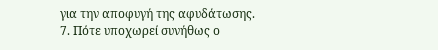για την αποφυγή της αφυδάτωσης.
7. Πότε υποχωρεί συνήθως ο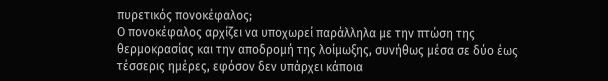πυρετικός πονοκέφαλος;
Ο πονοκέφαλος αρχίζει να υποχωρεί παράλληλα με την πτώση της θερμοκρασίας και την αποδρομή της λοίμωξης, συνήθως μέσα σε δύο έως τέσσερις ημέρες, εφόσον δεν υπάρχει κάποια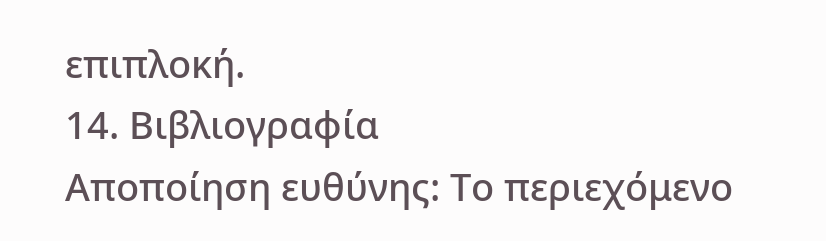επιπλοκή.
14. Βιβλιογραφία
Αποποίηση ευθύνης: Το περιεχόμενο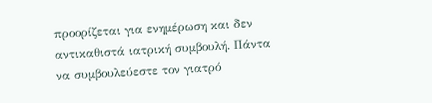προορίζεται για ενημέρωση και δεν αντικαθιστά ιατρική συμβουλή. Πάντα να συμβουλεύεστε τον γιατρό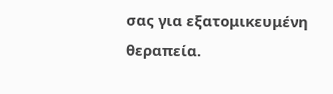σας για εξατομικευμένη θεραπεία.